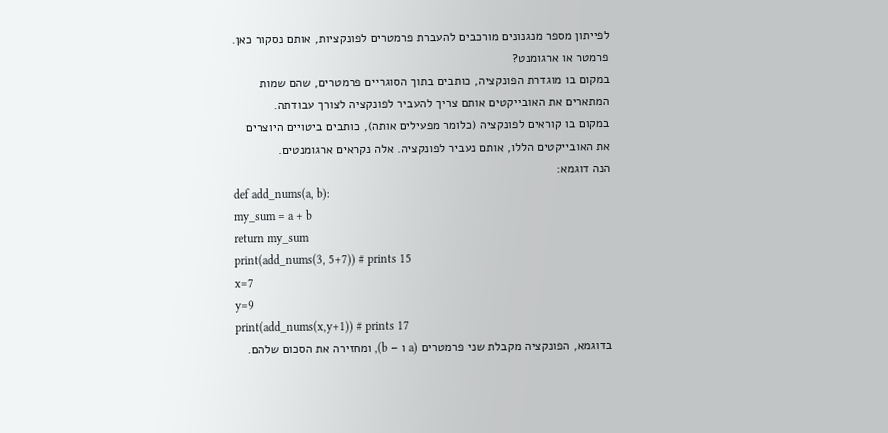לפייתון מספר מנגנונים מורכבים להעברת פרמטרים לפונקציות, אותם נסקור כאן.
פרמטר או ארגומנט?
במקום בו מוגדרת הפונקציה, כותבים בתוך הסוגריים פרמטרים, שהם שמות המתארים את האובייקטים אותם צריך להעביר לפונקציה לצורך עבודתה.
במקום בו קוראים לפונקציה (כלומר מפעילים אותה), כותבים ביטויים היוצרים את האובייקטים הללו, אותם נעביר לפונקציה. אלה נקראים ארגומנטים.
הנה דוגמא:
def add_nums(a, b):
my_sum = a + b
return my_sum
print(add_nums(3, 5+7)) # prints 15
x=7
y=9
print(add_nums(x,y+1)) # prints 17
בדוגמא, הפונקציה מקבלת שני פרמטרים (a ו – b), ומחזירה את הסכום שלהם.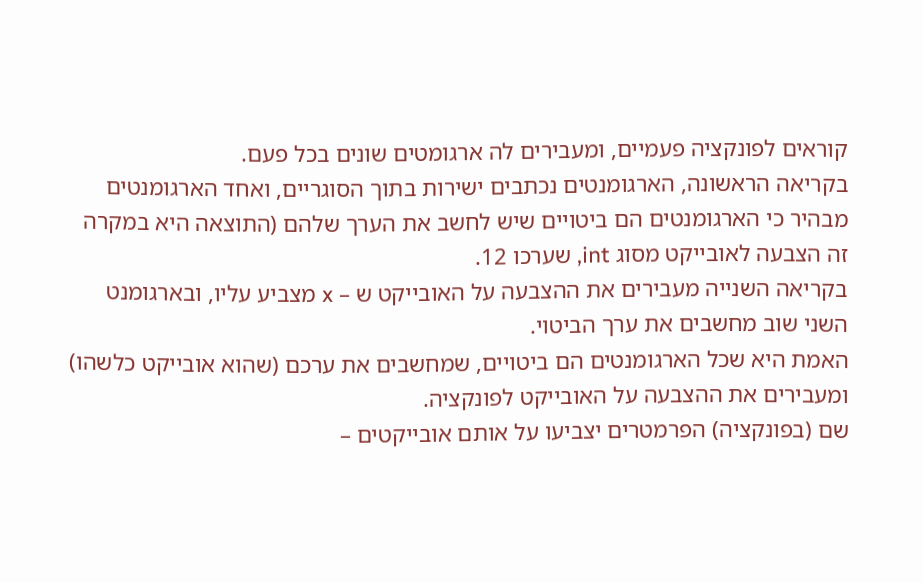קוראים לפונקציה פעמיים, ומעבירים לה ארגומטים שונים בכל פעם.
בקריאה הראשונה, הארגומנטים נכתבים ישירות בתוך הסוגריים, ואחד הארגומנטים מבהיר כי הארגומנטים הם ביטויים שיש לחשב את הערך שלהם (התוצאה היא במקרה זה הצבעה לאובייקט מסוג int, שערכו 12.
בקריאה השנייה מעבירים את ההצבעה על האובייקט ש – x מצביע עליו, ובארגומנט השני שוב מחשבים את ערך הביטוי.
האמת היא שכל הארגומנטים הם ביטויים, שמחשבים את ערכם (שהוא אובייקט כלשהו) ומעבירים את ההצבעה על האובייקט לפונקציה.
שם (בפונקציה) הפרמטרים יצביעו על אותם אובייקטים –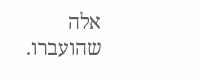אלה שהועברו.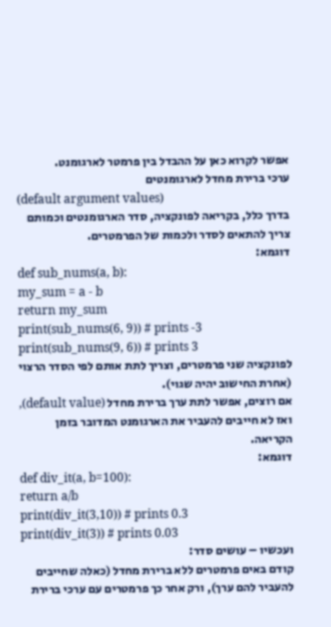אפשר לקרוא כאן על ההבדל בין פרמטר לארגומנט.
ערכי ברירת מחדל לארגומנטים
(default argument values)
בדרך כלל, בקריאה לפונקציה, סדר הארגומנטים וכמותם צריך להתאים לסדר ולכמות של הפרמטרים.
דוגמא:
def sub_nums(a, b):
my_sum = a - b
return my_sum
print(sub_nums(6, 9)) # prints -3
print(sub_nums(9, 6)) # prints 3
לפונקציה שני פרמטרים, וצריך לתת אותם לפי הסדר הרצוי (אחרת החישוב יהיה שגוי).
אם רוצים, אפשר לתת ערך ברירת מחדל (default value), ואז לא חייבים להעביר את הארגומנט המדובר בזמן הקריאה.
דוגמא:
def div_it(a, b=100):
return a/b
print(div_it(3,10)) # prints 0.3
print(div_it(3)) # prints 0.03
ועכשיו – עושים סדר:
קודם באים פרמטרים ללא ברירת מחדל (כאלה שחייבים להעביר להם ערך), ורק אחר כך פרמטרים עם ערכי ברירת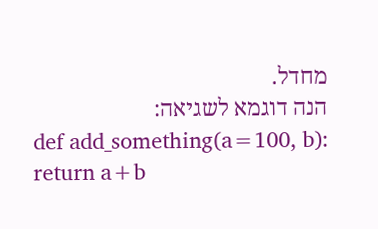מחדל.
הנה דוגמא לשגיאה:
def add_something(a=100, b):
return a+b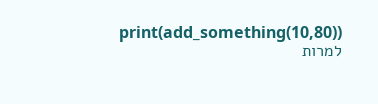print(add_something(10,80))
למרות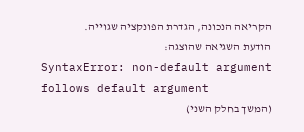הקריאה הנכונה, הגדרת הפונקציה שגוייה.
הודעת השגיאה שהוצגה:
SyntaxError: non-default argument follows default argument
(המשך בחלק השני)